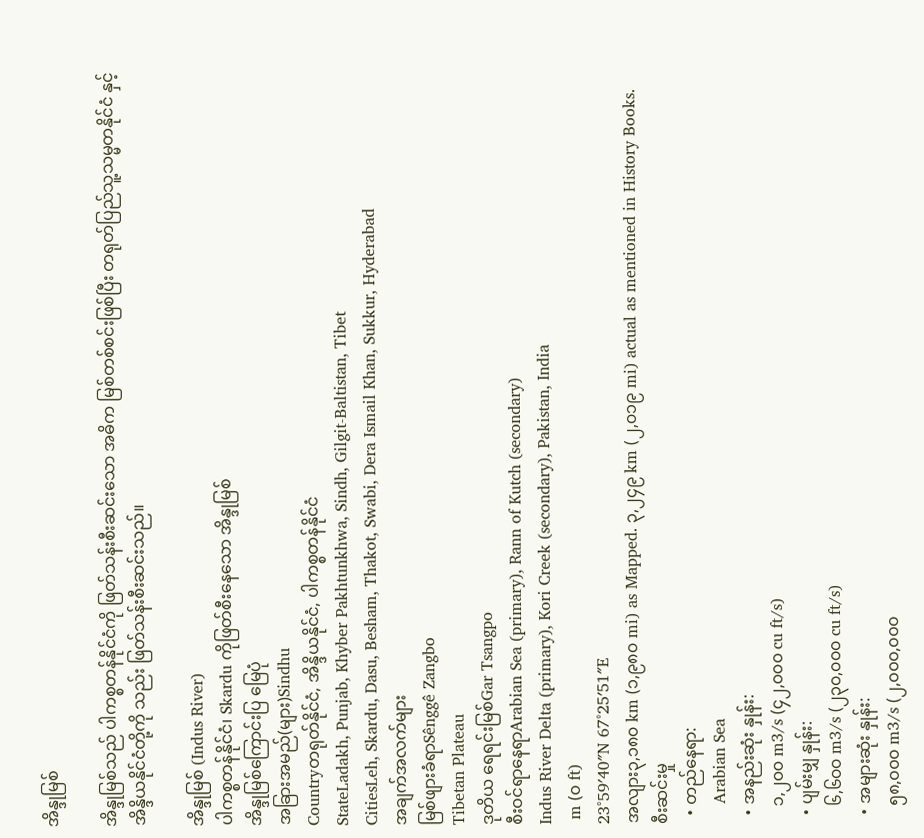အိန္ဒုမြစ်

အိန္ဒုမြစ်သည် ပါကစ္စတန်နိုင်ငံကို ဖြတ်သန်းစီးဆင်းသော အဓိက မြစ်တစ်စင်းဖြစ်ပြီး တရုတ်ပြည်သူ့သမ္မတနိုင်ငံ နှင့် အိန္ဒိယနိုင်ငံတို့ကို သည်း ဖြတ်သန်းစီးဆင်းသည်။

အိန္ဒုမြစ် (Indus River)
ပါကစ္စတန်နိုင်ငံ၊ Skardu ကိုဖြတ်စီးနေသော အိန္ဒုမြစ်
အိန္ဒုမြစ်ကြောင်းပြ မြေပုံ
အခြားအမည်(များ)Sindhu
Countryတရုတ်နိုင်ငံ, အိန္ဒိယနိုင်ငံ, ပါကစ္စတန်နိုင်ငံ
StateLadakh, Punjab, Khyber Pakhtunkhwa, Sindh, Gilgit-Baltistan, Tibet
CitiesLeh, Skardu, Dasu, Besham, Thakot, Swabi, Dera Ismail Khan, Sukkur, Hyderabad
အချက်အလက်များ
မြစ်ဖျားခံရာSênggê Zangbo
Tibetan Plateau
ဒုတိယ ရေရင်းမြစ်Gar Tsangpo
စီးဝင်ရာနေရာArabian Sea (primary), Rann of Kutch (secondary)
Indus River Delta (primary), Kori Creek (secondary), Pakistan, India
 m (၀ ft)
23°59′40″N 67°25′51″E
အလျား၃,၁၈၀ km (၁,၉၈၀ mi) as Mapped. ၃,၂၄၉ km (၂,၀၁၉ mi) actual as mentioned in History Books.
စီးဆင်းမှု
  • တည်နေရာ:
    Arabian Sea
  • အနည်းဆုံး နှုန်း:
    ၁,၂၀၀ m3/s (၄၂,၀၀၀ cu ft/s)
  • ပျမ်းမျှ နှုန်း:
    ၆,၆၀၀ m3/s (၂၃၀,၀၀၀ cu ft/s)
  • အများဆုံး နှုန်း:
    ၅၈,၀၀၀ m3/s (၂,၀၀၀,၀၀၀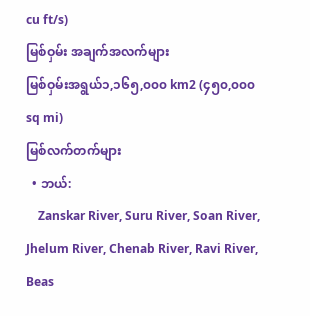cu ft/s)
မြစ်ဝှမ်း အချက်အလက်များ
မြစ်ဝှမ်းအရွယ်၁,၁၆၅,၀၀၀ km2 (၄၅၀,၀၀၀ sq mi)
မြစ်လက်တက်များ
  • ဘယ်:
    Zanskar River, Suru River, Soan River, Jhelum River, Chenab River, Ravi River, Beas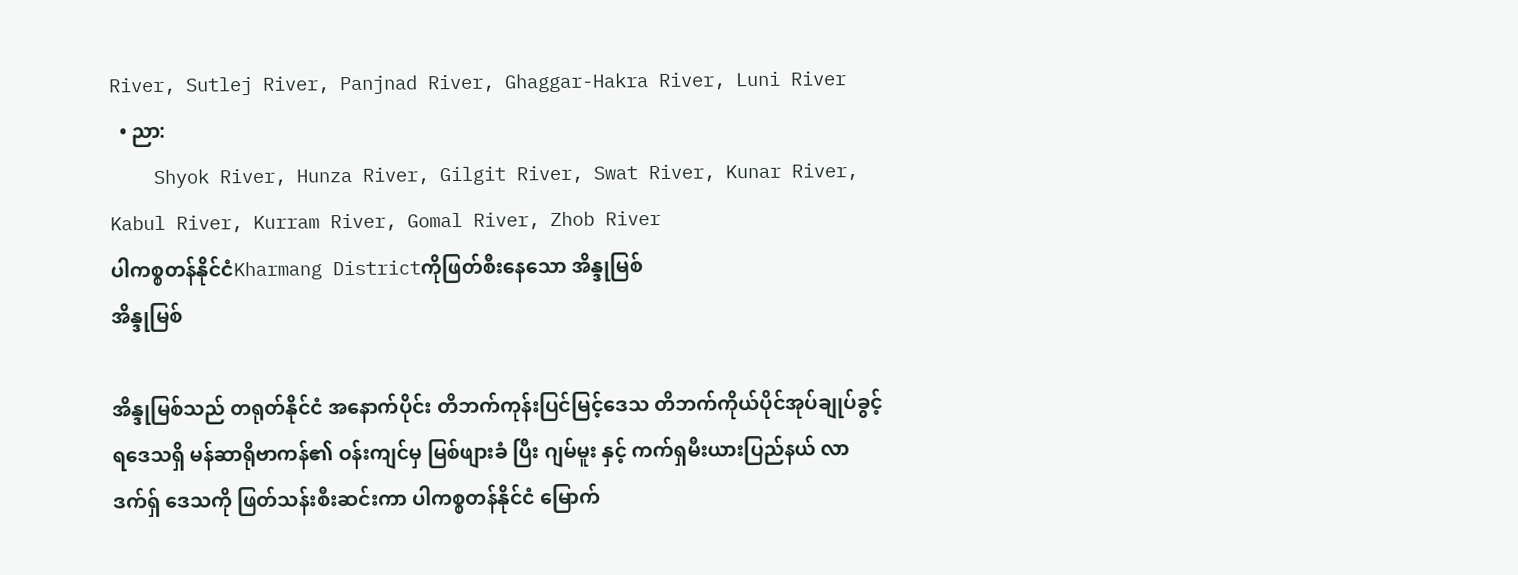River, Sutlej River, Panjnad River, Ghaggar-Hakra River, Luni River
  • ညာ:
    Shyok River, Hunza River, Gilgit River, Swat River, Kunar River, Kabul River, Kurram River, Gomal River, Zhob River
ပါကစ္စတန်နိုင်ငံKharmang Districtကိုဖြတ်စီးနေသော အိန္ဒုမြစ်
အိန္ဒုမြစ်

အိန္ဒုမြစ်သည် တရုတ်နိုင်ငံ အနောက်ပိုင်း တိဘက်ကုန်းပြင်မြင့်ဒေသ တိဘက်ကိုယ်ပိုင်အုပ်ချုပ်ခွင့်ရဒေသရှိ မန်ဆာရိုဗာကန်၏ ဝန်းကျင်မှ မြစ်ဖျားခံ ပြီး ဂျမ်မူး နှင့် ကက်ရှမီးယားပြည်နယ် လာဒက်ရှ် ဒေသကို ဖြတ်သန်းစီးဆင်းကာ ပါကစ္စတန်နိုင်ငံ မြောက်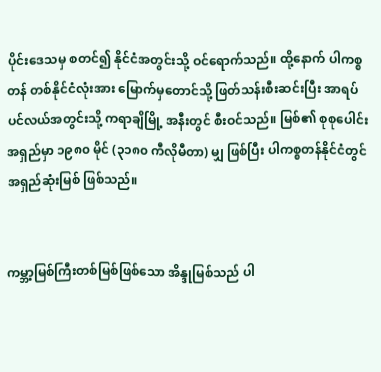ပိုင်းဒေသမှ စတင်၍ နိုင်ငံအတွင်းသို့ ဝင်ရောက်သည်။ ထို့နောက် ပါကစ္စတန် တစ်နိုင်ငံလုံးအား မြောက်မှတောင်သို့ ဖြတ်သန်းစီးဆင်းပြီး အာရပ်ပင်လယ်အတွင်းသို့ ကရာချိမြို့ အနီးတွင် စီးဝင်သည်။ မြစ်၏ စုစုပေါင်း အရှည်မှာ ၁၉၈၀ မိုင် (၃၁၈၀ ကီလိုမီတာ) မျှ ဖြစ်ပြီး ပါကစ္စတန်နိုင်ငံတွင် အရှည်ဆုံးမြစ် ဖြစ်သည်။


ကမ္ဘာ့မြစ်ကြီးတစ်မြစ်ဖြစ်သော အိန္ဒုမြစ်သည် ပါ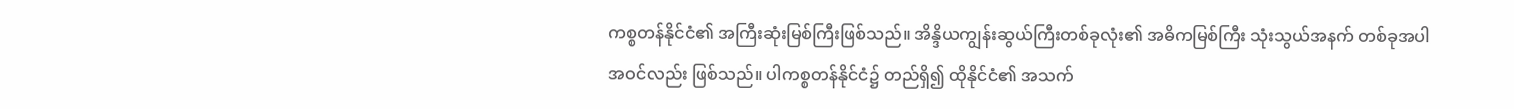ကစ္စတန်နိုင်ငံ၏ အကြီးဆုံးမြစ်ကြီးဖြစ်သည်။ အိန္ဒိယကျွန်းဆွယ်ကြီးတစ်ခုလုံး၏ အဓိကမြစ်ကြီး သုံးသွယ်အနက် တစ်ခုအပါအဝင်လည်း ဖြစ်သည်။ ပါကစ္စတန်နိုင်ငံ၌ တည်ရှိ၍ ထိုနိုင်ငံ၏ အသက်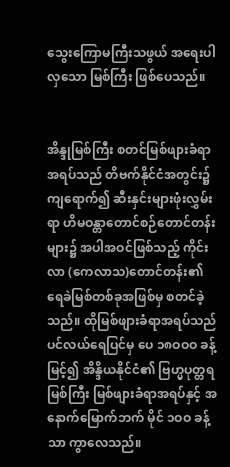သွေးကြောမကြီးသဖွယ် အရေးပါလှသော မြစ်ကြီး ဖြစ်ပေသည်။


အိန္ဒုမြစ်ကြီး စတင်မြစ်ဖျားခံရာအရပ်သည် တိဗက်နိုင်ငံအတွင်း၌ကျရောက်၍ ဆီးနှင်းများဖုံးလွှမ်းရာ ဟိမဝန္တာတောင်စဉ်တောင်တန်းများ၌ အပါအဝင်ဖြစ်သည့် ကိုင်းလာ (ကေလာသ)တောင်တန်း၏ ရေခဲမြစ်တစ်ခုအဖြစ်မှ စတင်ခဲ့သည်။ ထိုမြစ်ဖျားခံရာအရပ်သည် ပင်လယ်ရေပြင်မှ ပေ ၁၈ဝဝဝ ခန့်မြင့်၍ အိန္ဒိယနိုင်ငံ၏ ဗြဟ္မပုတ္တရမြစ်ကြီး မြစ်ဖျားခံရာအရပ်နှင့် အနောက်မြောက်ဘက် မိုင် ၁ဝဝ ခန့်သာ ကွာလေသည်။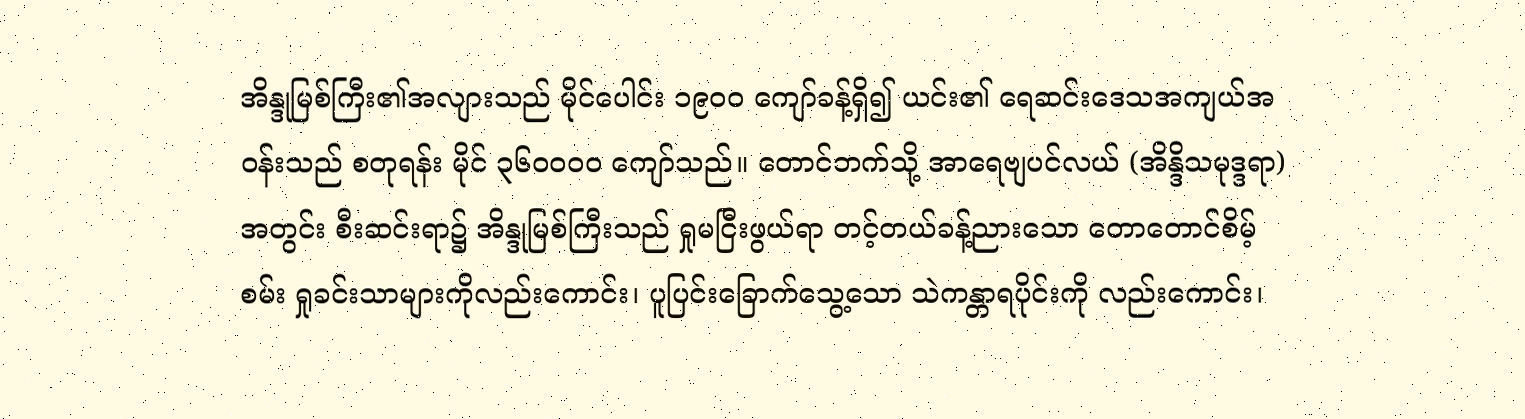အိန္ဒုမြစ်ကြီး၏အလျားသည် မိုင်ပေါင်း ၁၉ဝဝ ကျော်ခန့်ရှိ၍ ယင်း၏ ရေဆင်းဒေသအကျယ်အဝန်းသည် စတုရန်း မိုင် ၃၆ဝဝဝဝ ကျော်သည်။ တောင်ဘက်သို့ အာရေဗျပင်လယ် (အိန္ဒိသမုဒ္ဒရာ)အတွင်း စီးဆင်းရာ၌ အိန္ဒုမြစ်ကြီးသည် ရှုမငြီးဖွယ်ရာ တင့်တယ်ခန့်ညားသော တောတောင်စိမ့်စမ်း ရှုခင်းသာများကိုလည်းကောင်း၊ ပူပြင်းခြောက်သွေ့သော သဲကန္တာရပိုင်းကို လည်းကောင်း၊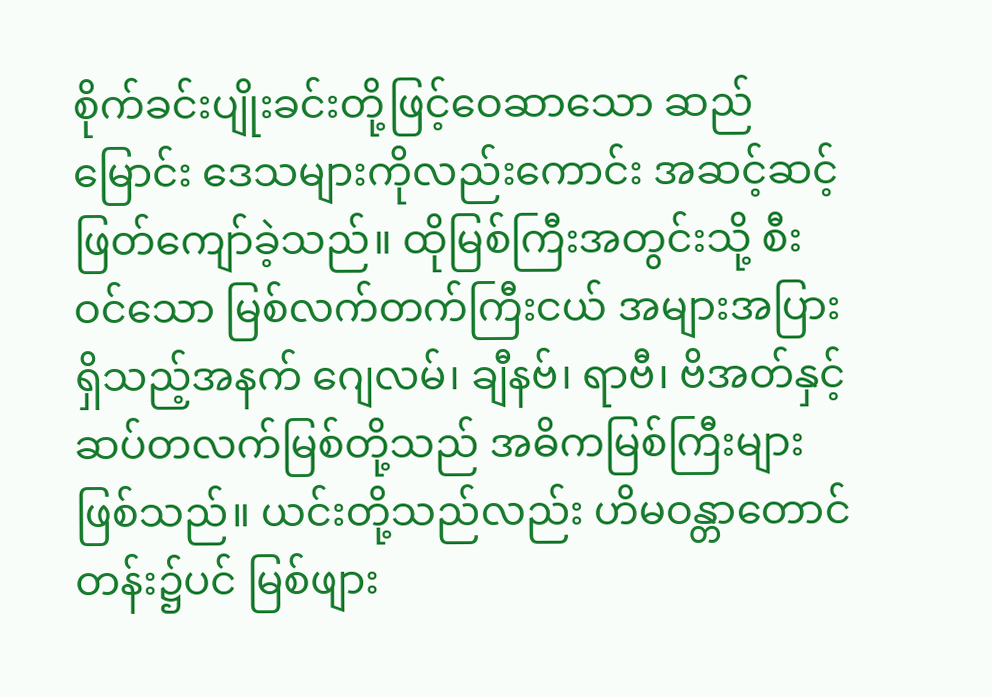စိုက်ခင်းပျိုးခင်းတို့ဖြင့်ဝေဆာသော ဆည်မြောင်း ဒေသများကိုလည်းကောင်း အဆင့်ဆင့် ဖြတ်ကျော်ခဲ့သည်။ ထိုမြစ်ကြီးအတွင်းသို့ စီးဝင်သော မြစ်လက်တက်ကြီးငယ် အများအပြားရှိသည့်အနက် ဂျေလမ်၊ ချီနဗ်၊ ရာဗီ၊ ဗိအတ်နှင့် ဆပ်တလက်မြစ်တို့သည် အဓိကမြစ်ကြီးများဖြစ်သည်။ ယင်းတို့သည်လည်း ဟိမဝန္တာတောင်တန်း၌ပင် မြစ်ဖျား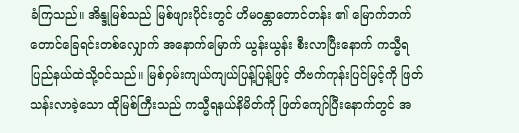ခံကြသည်။ အိန္ဒုမြစ်သည် မြစ်ဖျားပိုင်းတွင် ဟိမဝန္တာတောင်တန်း ၏ မြောက်ဘက်တောင်ခြေရင်းတစ်လျှောက် အနောက်မြောက် ယွန်းယွန်း စီးလာပြီးနောက် ကသ္မီရပြည်နယ်ထဲသို့ဝင်သည်။ မြစ်ဝှမ်းကျယ်ကျယ်ပြန့်ပြန့်ဖြင့် တိဗက်ကုန်းပြင်မြင့်ကို ဖြတ် သန်းလာခဲ့သော ထိုမြစ်ကြီးသည် ကသ္မီရနယ်နိမိတ်ကို ဖြတ်ကျော်ပြီးနောက်တွင် အ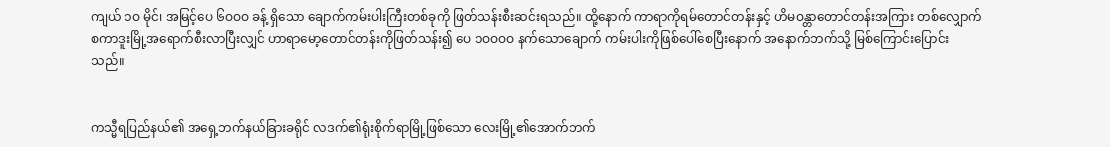ကျယ် ၁ဝ မိုင်၊ အမြင့်ပေ ၆ဝဝဝ ခန့် ရှိသော ချောက်ကမ်းပါးကြီးတစ်ခုကို ဖြတ်သန်းစီးဆင်းရသည်။ ထို့နောက် ကာရာကိုရမ်တောင်တန်းနှင့် ဟိမဝန္တာတောင်တန်းအကြား တစ်လျှောက် စကာဒူးမြို့အရောက်စီးလာပြီးလျှင် ဟာရာမော့တောင်တန်းကိုဖြတ်သန်း၍ ပေ ၁ဝဝဝဝ နက်သောချောက် ကမ်းပါးကိုဖြစ်ပေါ်စေပြီးနောက် အနောက်ဘက်သို့ မြစ်ကြောင်းပြောင်းသည်။


ကသ္မီရပြည်နယ်၏ အရှေ့ဘက်နယ်ခြားခရိုင် လဒက်၏ရုံးစိုက်ရာမြို့ဖြစ်သော လေးမြို့၏အောက်ဘက်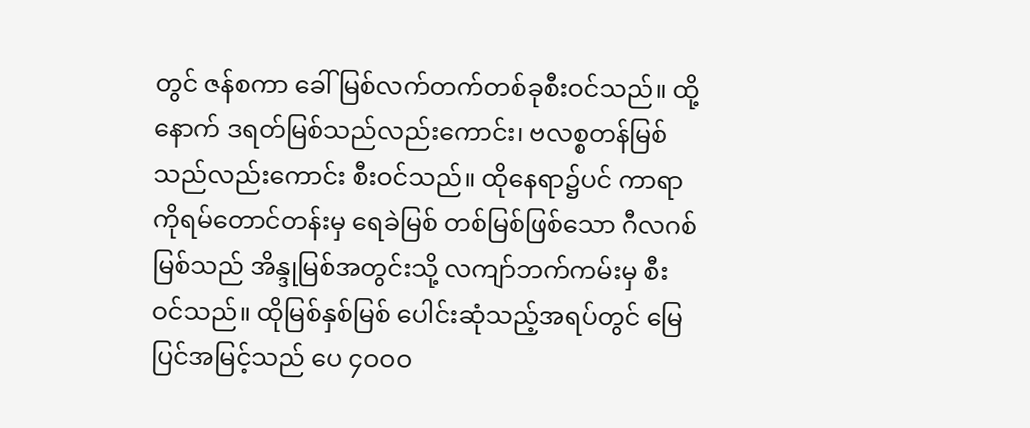တွင် ဇန်စကာ ခေါ် မြစ်လက်တက်တစ်ခုစီးဝင်သည်။ ထို့နောက် ဒရတ်မြစ်သည်လည်းကောင်း၊ ဗလစ္စတန်မြစ်သည်လည်းကောင်း စီးဝင်သည်။ ထိုနေရာ၌ပင် ကာရာကိုရမ်တောင်တန်းမှ ရေခဲမြစ် တစ်မြစ်ဖြစ်သော ဂီလဂစ်မြစ်သည် အိန္ဒုမြစ်အတွင်းသို့ လကျာ်ဘက်ကမ်းမှ စီးဝင်သည်။ ထိုမြစ်နှစ်မြစ် ပေါင်းဆုံသည့်အရပ်တွင် မြေပြင်အမြင့်သည် ပေ ၄ဝဝဝ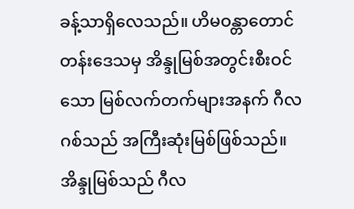ခန့်သာရှိလေသည်။ ဟိမဝန္တာတောင်တန်းဒေသမှ အိန္ဒုမြစ်အတွင်းစီးဝင်သော မြစ်လက်တက်များအနက် ဂီလဂစ်သည် အကြီးဆုံးမြစ်ဖြစ်သည်။ အိန္ဒုမြစ်သည် ဂီလ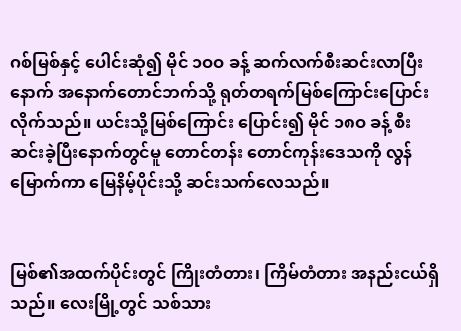ဂစ်မြစ်နှင့် ပေါင်းဆုံ၍ မိုင် ၁ဝဝ ခန့် ဆက်လက်စီးဆင်းလာပြီးနောက် အနောက်တောင်ဘက်သို့ ရုတ်တရက်မြစ်ကြောင်းပြောင်းလိုက်သည်။ ယင်းသို့မြစ်ကြောင်း ပြောင်း၍ မိုင် ၁၈ဝ ခန့် စီးဆင်းခဲ့ပြီးနောက်တွင်မူ တောင်တန်း တောင်ကုန်းဒေသကို လွန်မြောက်ကာ မြေနိမ့်ပိုင်းသို့ ဆင်းသက်လေသည်။


မြစ်၏အထက်ပိုင်းတွင် ကြိုးတံတား၊ ကြိမ်တံတား အနည်းငယ်ရှိသည်။ လေးမြို့တွင် သစ်သား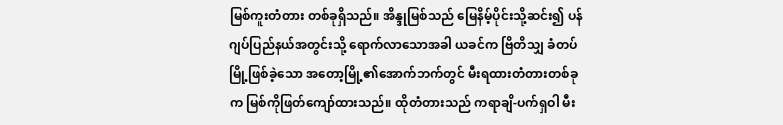မြစ်ကူးတံတား တစ်ခုရှိသည်။ အိန္ဒုမြစ်သည် မြေနိမ့်ပိုင်းသို့ဆင်း၍ ပန်ဂျပ်ပြည်နယ်အတွင်းသို့ ရောက်လာသောအခါ ယခင်က ဗြိတိသျှ ခံတပ်မြို့ဖြစ်ခဲ့သော အတော့မြို့၏အောက်ဘက်တွင် မီးရထားတံတားတစ်ခုက မြစ်ကိုဖြတ်ကျော်ထားသည်။ ထိုတံတားသည် ကရာချိ-ပက်ရှဝါ မီး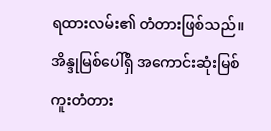ရထားလမ်း၏ တံတားဖြစ်သည်။ အိန္ဒုမြစ်ပေါ်ရှိ အကောင်းဆုံးမြစ်ကူးတံတား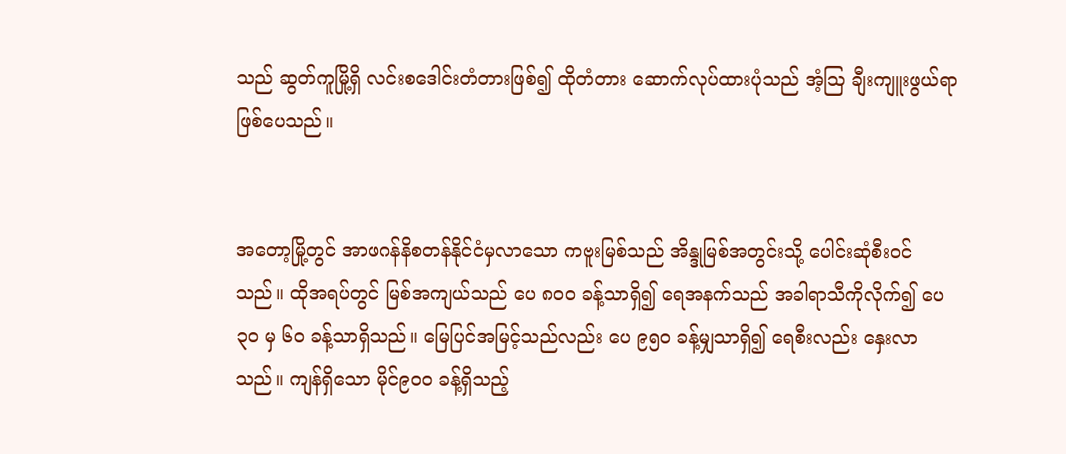သည် ဆွတ်ကူမြို့ရှိ လင်းစဒေါင်းတံတားဖြစ်၍ ထိုတံတား ဆောက်လုပ်ထားပုံသည် အံ့ဩ ချီးကျူးဖွယ်ရာ ဖြစ်ပေသည်။


အတော့မြို့တွင် အာဖဂန်နိစတန်နိုင်ငံမှလာသော ကဗူးမြစ်သည် အိန္ဒုမြစ်အတွင်းသို့ ပေါင်းဆုံစီးဝင်သည်။ ထိုအရပ်တွင် မြစ်အကျယ်သည် ပေ ၈ဝဝ ခန့်သာရှိ၍ ရေအနက်သည် အခါရာသီကိုလိုက်၍ ပေ ၃ဝ မှ ၆ဝ ခန့်သာရှိသည်။ မြေပြင်အမြင့်သည်လည်း ပေ ၉၅ဝ ခန့်မျှသာရှိ၍ ရေစီးလည်း နှေးလာသည်။ ကျန်ရှိသော မိုင်၉ဝဝ ခန့်ရှိသည့်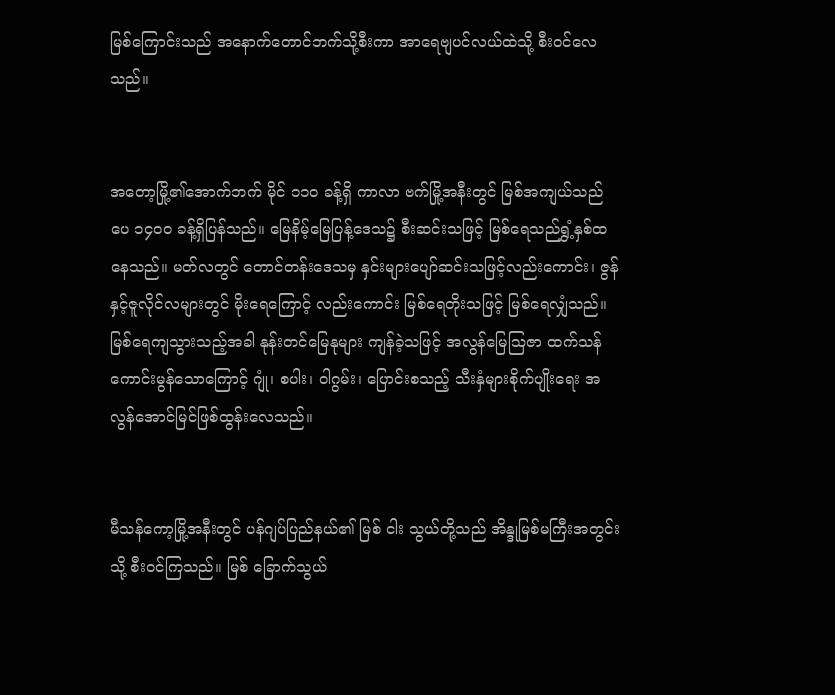မြစ်ကြောင်းသည် အနောက်တောင်ဘက်သို့စီးကာ အာရေဗျပင်လယ်ထဲသို့ စီးဝင်လေသည်။


အတော့မြို့၏အောက်ဘက် မိုင် ၁၁ဝ ခန့်ရှိ ကာလာ ဗက်မြို့အနီးတွင် မြစ်အကျယ်သည် ပေ ၁၄ဝဝ ခန့်ရှိပြန်သည်။ မြေနိမ့်မြေပြန့်ဒေသ၌ စီးဆင်းသဖြင့် မြစ်ရေသည်ရွှံ့နှစ်ထနေသည်။ မတ်လတွင် တောင်တန်းဒေသမှ နှင်းများပျော်ဆင်းသဖြင့်လည်းကောင်း၊ ဇွန်နှင့်ဇူလိုင်လများတွင် မိုးရေကြောင့် လည်းကောင်း မြစ်ရေတိုးသဖြင့် မြစ်ရေလျှံသည်။ မြစ်ရေကျသွားသည့်အခါ နုန်းတင်မြေနုများ ကျန်ခဲ့သဖြင့် အလွန်မြေဩဇာ ထက်သန်ကောင်းမွန်သောကြောင့် ဂျုံ၊ စပါး၊ ဝါဂွမ်း၊ ပြောင်းစသည့် သီးနှံများစိုက်ပျိုးရေး အလွန်အောင်မြင်ဖြစ်ထွန်းလေသည်။


မီသန်ကော့မြို့အနီးတွင် ပန်ဂျပ်ပြည်နယ်၏ မြစ် ငါး သွယ်တို့သည် အိန္ဒုမြစ်မကြီးအတွင်းသို့ စီးဝင်ကြသည်။ မြစ် ခြောက်သွယ်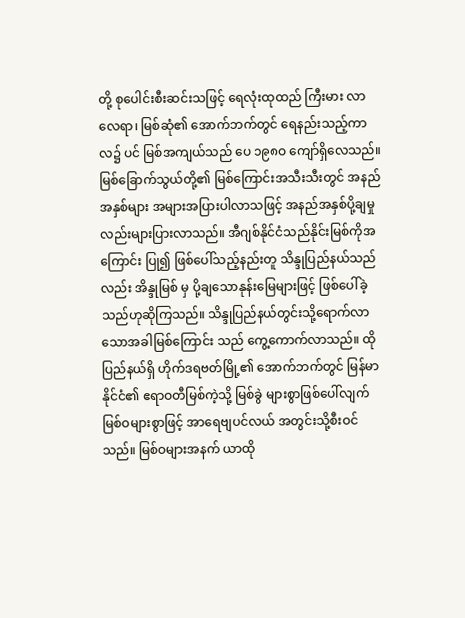တို့ စုပေါင်းစီးဆင်းသဖြင့် ရေလုံးထုထည် ကြီးမား လာလေရာ၊ မြစ်ဆုံ၏ အောက်ဘက်တွင် ရေနည်းသည့်ကာလ၌ ပင် မြစ်အကျယ်သည် ပေ ၁၉၈ဝ ကျော်ရှိလေသည်။ မြစ်ခြောက်သွယ်တို့၏ မြစ်ကြောင်းအသီးသီးတွင် အနည်အနှစ်များ အများအပြားပါလာသဖြင့် အနည်အနှစ်ပို့ချမှု လည်းများပြားလာသည်။ အီဂျစ်နိုင်ငံသည်နိုင်းမြစ်ကိုအကြောင်း ပြု၍ ဖြစ်ပေါ်သည့်နည်းတူ သိန္ဒုပြည်နယ်သည်လည်း အိန္ဒုမြစ် မှ ပို့ချသောနုန်းမြေများဖြင့် ဖြစ်ပေါ်ခဲ့သည်ဟုဆိုကြသည်။ သိန္ဒုပြည်နယ်တွင်းသို့ရောက်လာသောအခါမြစ်ကြောင်း သည် ကွေ့ကောက်လာသည်။ ထိုပြည်နယ်ရှိ ဟိုက်ဒရဗတ်မြို့၏ အောက်ဘက်တွင် မြန်မာနိုင်ငံ၏ ဧရာဝတီမြစ်ကဲ့သို့ မြစ်ခွဲ များစွာဖြစ်ပေါ်လျက် မြစ်ဝများစွာဖြင့် အာရေဗျပင်လယ် အတွင်းသို့စီးဝင်သည်။ မြစ်ဝများအနက် ယာထို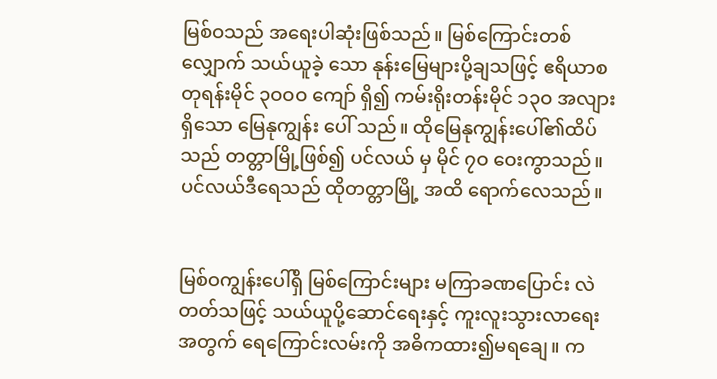မြစ်ဝသည် အရေးပါဆုံးဖြစ်သည်။ မြစ်ကြောင်းတစ်လျှောက် သယ်ယူခဲ့ သော နုန်းမြေများပို့ချသဖြင့် ဧရိယာစတုရန်းမိုင် ၃ဝဝဝ ကျော် ရှိ၍ ကမ်းရိုးတန်းမိုင် ၁၃ဝ အလျားရှိသော မြေနုကျွန်း ပေါ် သည်။ ထိုမြေနုကျွန်းပေါ်၏ထိပ်သည် တတ္တာမြို့ဖြစ်၍ ပင်လယ် မှ မိုင် ၇ဝ ဝေးကွာသည်။ ပင်လယ်ဒီရေသည် ထိုတတ္တာမြို့ အထိ ရောက်လေသည်။


မြစ်ဝကျွန်းပေါ်ရှိ မြစ်ကြောင်းများ မကြာခဏပြောင်း လဲတတ်သဖြင့် သယ်ယူပို့ဆောင်ရေးနှင့် ကူးလူးသွားလာရေး အတွက် ရေကြောင်းလမ်းကို အဓိကထား၍မရချေ။ က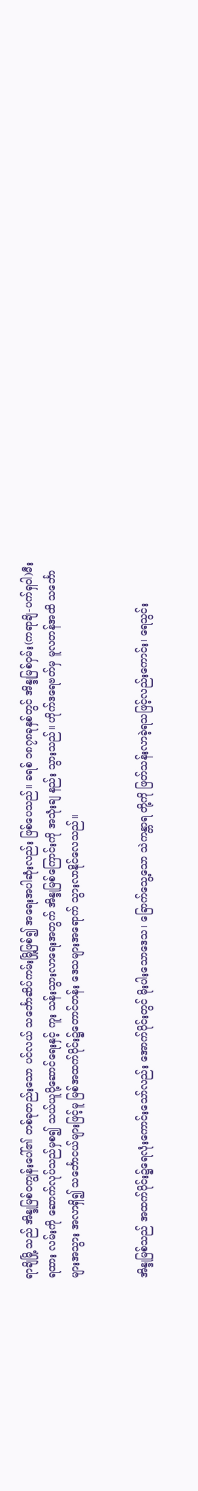ရာချိမြို့ သည် အိန္ဒုမြစ်ဝကျွန်းပေါ်၏ တစ်ခုတည်းသော ပင်လယ် သင်္ဘောဆိပ်ကမ်းမြို့ဖြစ်၍ အရေးအပါဆုံးလည်း ဖြစ်ပေသည်။ ခရစ် ၁၈၇၈ခုနှစ်တွင် အိန္ဒုမြစ်ဝှမ်း(ကရာချိ-ပက်ရှဝါ)မီးရထား လမ်းကို ဆောက်လုပ်သည်မှစ၍ သယ်ယူပို့ဆောင်ရေးနှင့် ကူး သန်းသွားလာရေးအတွက် အိန္ဒုမြစ်ကြောင်းကို အသုံးချ နည်း သွားသည်။ ဟိုက်ဒရေဗတ်မှ မူလတန်အထိ သင်္ဘောများအသွား အလာရှိ၍ သင်္ဘောငယ်များဖြင့်မူ မြစ်အထက်ပိုင်း၌တောင်တန်း ဒေသများအရောက် သွားလာနိုင်လေသည်။


အိန္ဒုမြစ်သည် အထက်ပိုင်း၌ရေလုံးကောင်းသော်လည်း အောက်ပိုင်းတွင် မိုးပါးသောဒေသ၊ ခြောက်သွေ့သော သဲကန္တာရ တို့ကို ဖြတ်သန်းလာခဲ့ရသဖြင့်လည်းကောင်း၊ ရေသွင်း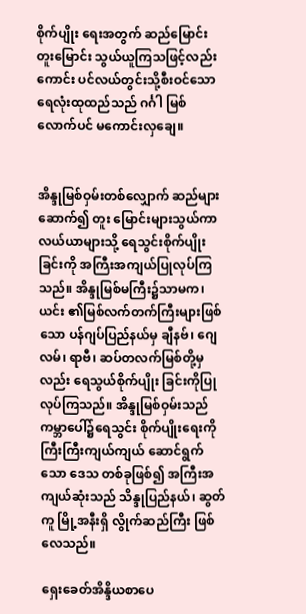စိုက်ပျိုး ရေးအတွက် ဆည်မြောင်းတူးမြောင်း သွယ်ယူကြသဖြင့်လည်း ကောင်း ပင်လယ်တွင်းသို့စီးဝင်သော ရေလုံးထုထည်သည် ဂင်္ဂါ မြစ်လောက်ပင် မကောင်းလှချေ။


အိန္ဒုမြစ်ဝှမ်းတစ်လျှောက် ဆည်များဆောက်၍ တူး မြောင်းများသွယ်ကာ လယ်ယာများသို့ ရေသွင်းစိုက်ပျိုးခြင်းကို အကြီးအကျယ်ပြုလုပ်ကြသည်။ အိန္ဒုမြစ်မကြီး၌သာမက၊ ယင်း ၏မြစ်လက်တက်ကြီးများဖြစ်သော ပန်ဂျပ်ပြည်နယ်မှ ချီနဗ်၊ ဂျေလမ်၊ ရာဗီ၊ ဆပ်တလက်မြစ်တို့မှလည်း ရေသွယ်စိုက်ပျိုး ခြင်းကိုပြုလုပ်ကြသည်။ အိန္ဒုမြစ်ဝှမ်းသည် ကမ္ဘာပေါ်၌ရေသွင်း စိုက်ပျိုးရေးကို ကြီးကြီးကျယ်ကျယ် ဆောင်ရွက်သော ဒေသ တစ်ခုဖြစ်၍ အကြီးအကျယ်ဆုံးသည် သိန္ဒုပြည်နယ်၊ ဆွတ်ကူ မြို့အနီးရှိ လွိုက်ဆည်ကြီး ဖြစ်လေသည်။

ရှေးခေတ်အိန္ဒိယစာပေ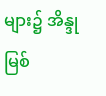များ၌ အိန္ဒုမြစ်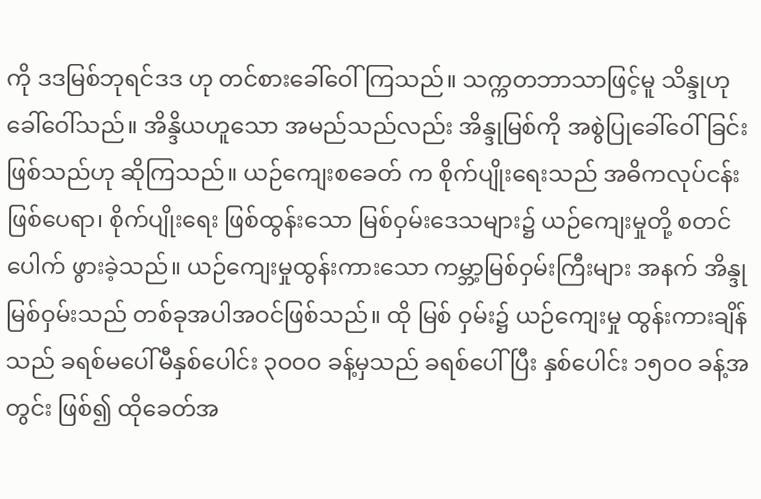ကို ဒဒမြစ်ဘုရင်ဒဒ ဟု တင်စားခေါ်ဝေါ်ကြသည်။ သက္ကတဘာသာဖြင့်မူ သိန္ဒုဟု ခေါ်ဝေါ်သည်။ အိန္ဒိယဟူသော အမည်သည်လည်း အိန္ဒုမြစ်ကို အစွဲပြုခေါ်ဝေါ်ခြင်းဖြစ်သည်ဟု ဆိုကြသည်။ ယဉ်ကျေးစခေတ် က စိုက်ပျိုးရေးသည် အဓိကလုပ်ငန်းဖြစ်ပေရာ၊ စိုက်ပျိုးရေး ဖြစ်ထွန်းသော မြစ်ဝှမ်းဒေသများ၌ ယဉ်ကျေးမှုတို့ စတင်ပေါက် ဖွားခဲ့သည်။ ယဉ်ကျေးမှုထွန်းကားသော ကမ္ဘာ့မြစ်ဝှမ်းကြီးများ အနက် အိန္ဒုမြစ်ဝှမ်းသည် တစ်ခုအပါအဝင်ဖြစ်သည်။ ထို မြစ် ဝှမ်း၌ ယဉ်ကျေးမှု ထွန်းကားချိန်သည် ခရစ်မပေါ်မီနှစ်ပေါင်း ၃ဝဝဝ ခန့်မှသည် ခရစ်ပေါ်ပြီး နှစ်ပေါင်း ၁၅ဝဝ ခန့်အတွင်း ဖြစ်၍ ထိုခေတ်အ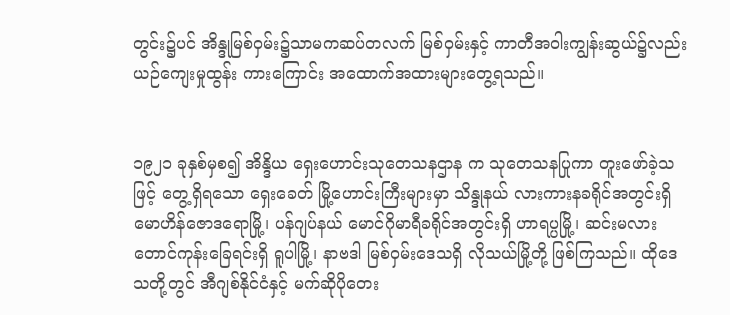တွင်း၌ပင် အိန္ဒုမြစ်ဝှမ်း၌သာမကဆပ်တလက် မြစ်ဝှမ်းနှင့် ကာတီအဝါးကျွန်းဆွယ်၌လည်း ယဉ်ကျေးမှုထွန်း ကားကြောင်း အထောက်အထားများတွေ့ရသည်။


၁၉၂၁ ခုနှစ်မှစ၍ အိန္ဒိယ ရှေးဟောင်းသုတေသနဌာန က သုတေသနပြုကာ တူးဖော်ခဲ့သဖြင့် တွေ့ရှိရသော ရှေးခေတ် မြို့ဟောင်းကြီးများမှာ သိန္ဒုနယ် လားကားနခရိုင်အတွင်းရှိ မောဟိန်ဇောဒရောမြို့၊ ပန်ဂျပ်နယ် မောင်ဂိုမာရီခရိုင်အတွင်းရှိ ဟာရပ္ပမြို့၊ ဆင်းမလားတောင်ကုန်းခြေရင်းရှိ ရူပါမြို့၊ နာဗဒါ မြစ်ဝှမ်းဒေသရှိ လိုသယ်မြို့တို့ ဖြစ်ကြသည်။ ထိုဒေသတို့တွင် အီဂျစ်နိုင်ငံနှင့် မက်ဆိုပိုတေး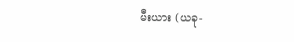မီးယား (ယခု-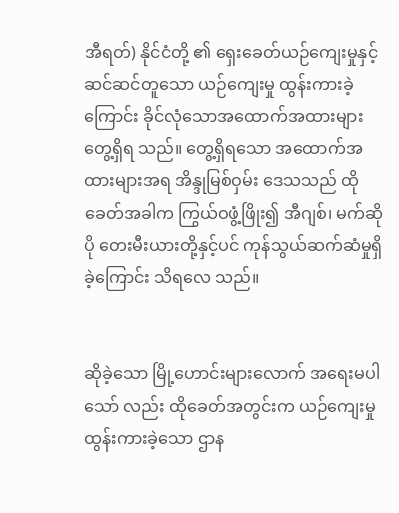အီရတ်) နိုင်ငံတို့ ၏ ရှေးခေတ်ယဉ်ကျေးမှုနှင့် ဆင်ဆင်တူသော ယဉ်ကျေးမှု ထွန်းကားခဲ့ကြောင်း ခိုင်လုံသောအထောက်အထားများ တွေ့ရှိရ သည်။ တွေ့ရှိရသော အထောက်အထားများအရ အိန္ဒုမြစ်ဝှမ်း ဒေသသည် ထိုခေတ်အခါက ကြွယ်ဝဖွံ့ဖြိုး၍ အီဂျစ်၊ မက်ဆိုပို တေးမီးယားတို့နှင့်ပင် ကုန်သွယ်ဆက်ဆံမှုရှိခဲ့ကြောင်း သိရလေ သည်။


ဆိုခဲ့သော မြို့ဟောင်းများလောက် အရေးမပါသော် လည်း ထိုခေတ်အတွင်းက ယဉ်ကျေးမှုထွန်းကားခဲ့သော ဌာန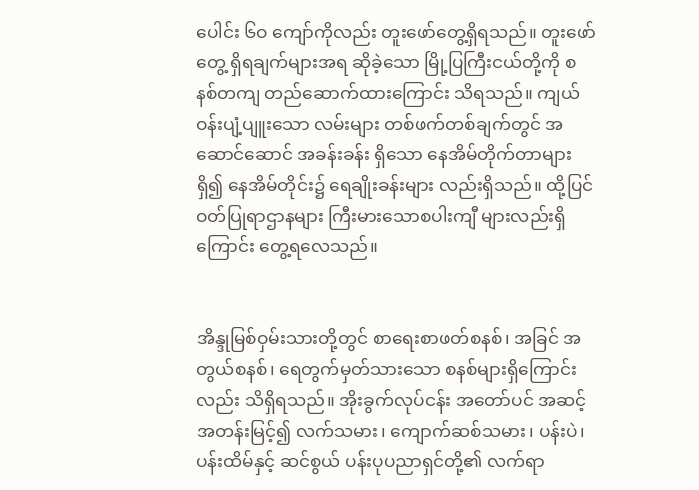ပေါင်း ၆ဝ ကျော်ကိုလည်း တူးဖော်တွေ့ရှိရသည်။ တူးဖော်တွေ့ ရှိရချက်များအရ ဆိုခဲ့သော မြို့ပြကြီးငယ်တို့ကို စနစ်တကျ တည်ဆောက်ထားကြောင်း သိရသည်။ ကျယ်ဝန်းပျံ့ပျူးသော လမ်းများ တစ်ဖက်တစ်ချက်တွင် အဆောင်ဆောင် အခန်းခန်း ရှိသော နေအိမ်တိုက်တာများရှိ၍ နေအိမ်တိုင်း၌ ရေချိုးခန်းများ လည်းရှိသည်။ ထို့ပြင် ဝတ်ပြုရာဌာနများ ကြီးမားသောစပါးကျီ များလည်းရှိကြောင်း တွေ့ရလေသည်။


အိန္ဒုမြစ်ဝှမ်းသားတို့တွင် စာရေးစာဖတ်စနစ်၊ အခြင် အတွယ်စနစ်၊ ရေတွက်မှတ်သားသော စနစ်များရှိကြောင်းလည်း သိရှိရသည်။ အိုးခွက်လုပ်ငန်း အတော်ပင် အဆင့်အတန်းမြင့်၍ လက်သမား၊ ကျောက်ဆစ်သမား၊ ပန်းပဲ၊ ပန်းထိမ်နှင့် ဆင်စွယ် ပန်းပုပညာရှင်တို့၏ လက်ရာ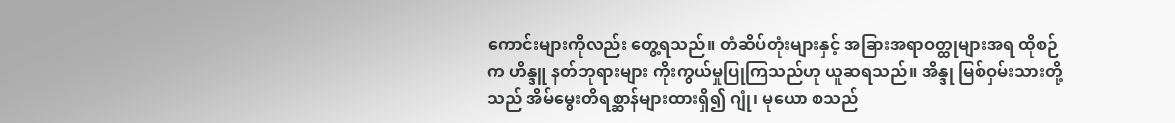ကောင်းများကိုလည်း တွေ့ရသည်။ တံဆိပ်တုံးများနှင့် အခြားအရာဝတ္ထုများအရ ထိုစဉ်က ဟိန္ဒူ နတ်ဘုရားများ ကိုးကွယ်မှုပြုကြသည်ဟု ယူဆရသည်။ အိန္ဒု မြစ်ဝှမ်းသားတို့သည် အိမ်မွေးတိရစ္ဆာန်များထားရှိ၍ ဂျုံ၊ မုယော စသည်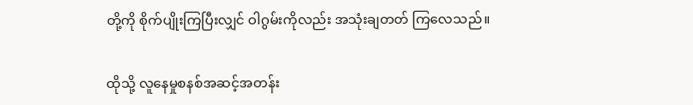တို့ကို စိုက်ပျိုးကြပြီးလျှင် ဝါဂွမ်းကိုလည်း အသုံးချတတ် ကြလေသည်။


ထိုသို့ လူနေမှုစနစ်အဆင့်အတန်း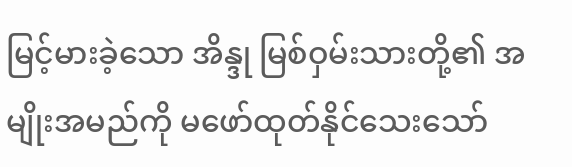မြင့်မားခဲ့သော အိန္ဒု မြစ်ဝှမ်းသားတို့၏ အမျိုးအမည်ကို မဖော်ထုတ်နိုင်သေးသော်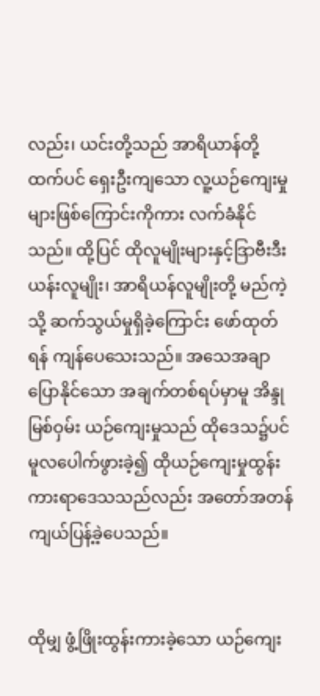လည်း၊ ယင်းတို့သည် အာရိယာန်တို့ထက်ပင် ရှေးဦးကျသော လူ့ယဉ်ကျေးမှုများဖြစ်ကြောင်းကိုကား လက်ခံနိုင်သည်။ ထို့ပြင် ထိုလူမျိုးများနှင့်ဒြာဗီးဒီးယန်းလူမျိုး၊ အာရိယန်လူမျိုးတို့ မည်ကဲ့သို့ ဆက်သွယ်မှုရှိခဲ့ကြောင်း ဖော်ထုတ်ရန် ကျန်ပေသေးသည်။ အသေအချာပြောနိုင်သော အချက်တစ်ရပ်မှာမူ အိန္ဒုမြစ်ဝှမ်း ယဉ်ကျေးမှုသည် ထိုဒေသ၌ပင် မူလပေါက်ဖွားခဲ့၍ ထိုယဉ်ကျေးမှုထွန်းကားရာဒေသသည်လည်း အတော်အတန်ကျယ်ပြန့်ခဲ့ပေသည်။


ထိုမျှ ဖွံ့ဖြိုးထွန်းကားခဲ့သော ယဉ်ကျေး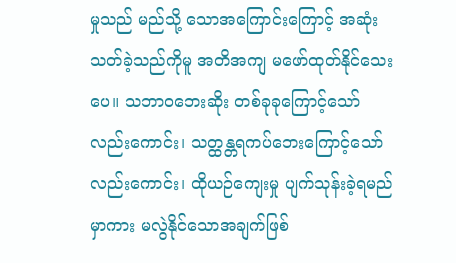မှုသည် မည်သို့ သောအကြောင်းကြောင့် အဆုံးသတ်ခဲ့သည်ကိုမူ အတိအကျ မဖော်ထုတ်နိုင်သေးပေ။ သဘာဝဘေးဆိုး တစ်ခုခုကြောင့်သော် လည်းကောင်း၊ သတ္ထန္တရကပ်ဘေးကြောင့်သော်လည်းကောင်း၊ ထိုယဉ်ကျေးမှု ပျက်သုန်းခဲ့ရမည်မှာကား မလွဲနိုင်သောအချက်ဖြစ်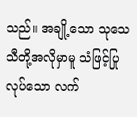သည်။ အချို့သော သုသေသီတို့အလိုမှာမူ သံဖြင့်ပြုလုပ်သော လက်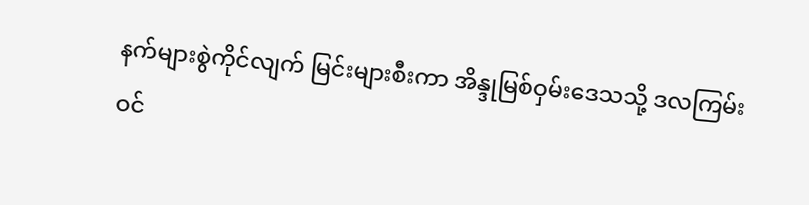နက်များစွဲကိုင်လျက် မြင်းများစီးကာ အိန္ဒုမြစ်ဝှမ်းဒေသသို့ ဒလကြမ်းဝင်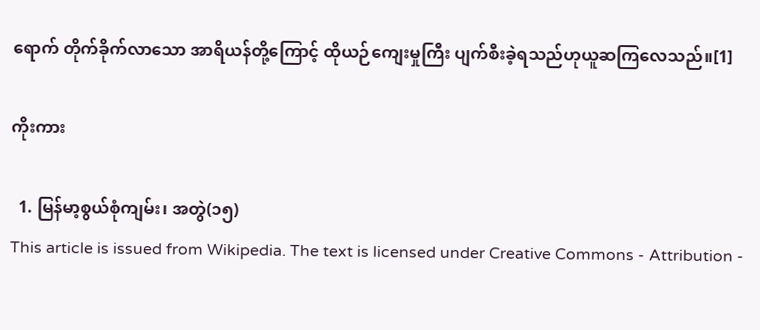ရောက် တိုက်ခိုက်လာသော အာရိယန်တို့ကြောင့် ထိုယဉ်ကျေးမှုကြီး ပျက်စီးခဲ့ရသည်ဟုယူဆကြလေသည်။[1]

ကိုးကား

  1. မြန်မာ့စွယ်စုံကျမ်း၊ အတွဲ(၁၅)
This article is issued from Wikipedia. The text is licensed under Creative Commons - Attribution -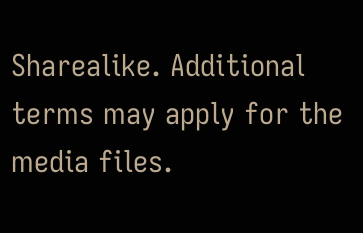Sharealike. Additional terms may apply for the media files.